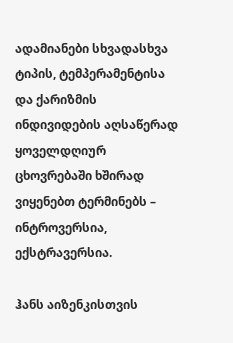ადამიანები სხვადასხვა ტიპის, ტემპერამენტისა და ქარიზმის ინდივიდების აღსაწერად ყოველდღიურ ცხოვრებაში ხშირად ვიყენებთ ტერმინებს – ინტროვერსია, ექსტრავერსია.

ჰანს აიზენკისთვის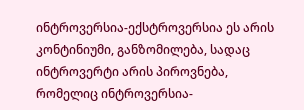ინტროვერსია-ექსტროვერსია ეს არის კონტინიუმი, განზომილება, სადაც ინტროვერტი არის პიროვნება, რომელიც ინტროვერსია-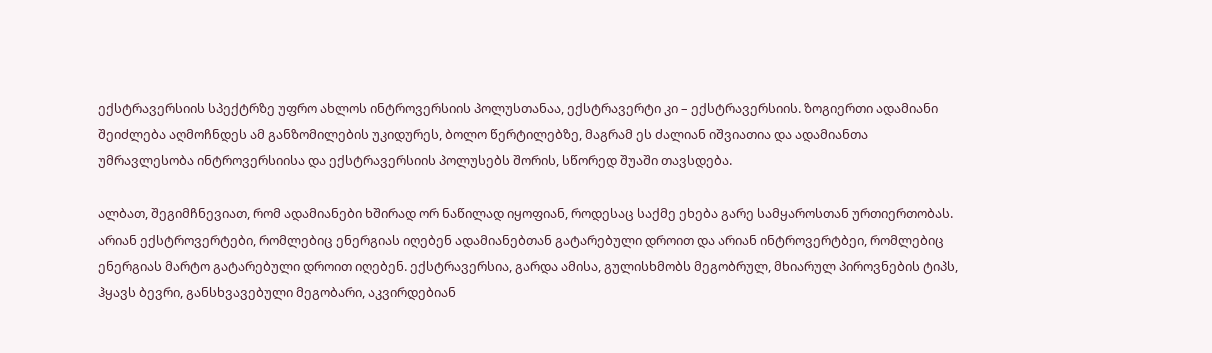ექსტრავერსიის სპექტრზე უფრო ახლოს ინტროვერსიის პოლუსთანაა, ექსტრავერტი კი – ექსტრავერსიის. ზოგიერთი ადამიანი შეიძლება აღმოჩნდეს ამ განზომილების უკიდურეს, ბოლო წერტილებზე, მაგრამ ეს ძალიან იშვიათია და ადამიანთა უმრავლესობა ინტროვერსიისა და ექსტრავერსიის პოლუსებს შორის, სწორედ შუაში თავსდება.

ალბათ, შეგიმჩნევიათ, რომ ადამიანები ხშირად ორ ნაწილად იყოფიან, როდესაც საქმე ეხება გარე სამყაროსთან ურთიერთობას. არიან ექსტროვერტები, რომლებიც ენერგიას იღებენ ადამიანებთან გატარებული დროით და არიან ინტროვერტბეი, რომლებიც ენერგიას მარტო გატარებული დროით იღებენ. ექსტრავერსია, გარდა ამისა, გულისხმობს მეგობრულ, მხიარულ პიროვნების ტიპს, ჰყავს ბევრი, განსხვავებული მეგობარი, აკვირდებიან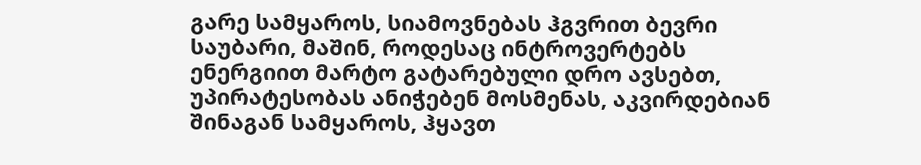გარე სამყაროს, სიამოვნებას ჰგვრით ბევრი საუბარი, მაშინ, როდესაც ინტროვერტებს ენერგიით მარტო გატარებული დრო ავსებთ, უპირატესობას ანიჭებენ მოსმენას, აკვირდებიან შინაგან სამყაროს, ჰყავთ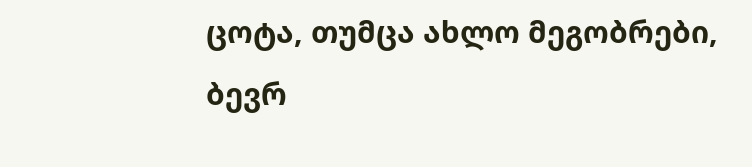ცოტა, თუმცა ახლო მეგობრები, ბევრ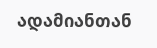ადამიანთან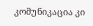კომუნიკაცია კი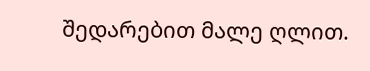შედარებით მალე ღლით.